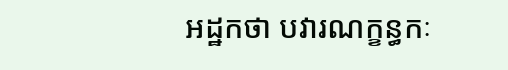អដ្ឋកថា បវារណក្ខន្ធកៈ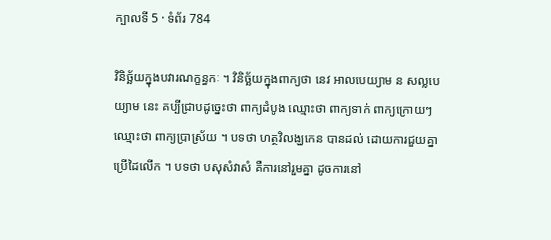ក្បាលទី 5 · ទំព័រ 784

វិនិច្ឆ័យក្នុងបវារណក្ខន្ធកៈ ។ វិនិច្ឆ័យក្នុងពាក្យថា នេវ អាលបេយ្យាម ន សល្លបេយ្យាម នេះ គប្បីជ្រាបដូច្នេះថា ពាក្យដំបូង ឈ្មោះថា ពាក្យទាក់ ពាក្យក្រោយៗ ឈ្មោះថា ពាក្យប្រាស្រ័យ ។ បទថា ហត្ថវិលង្ឃកេន បានដល់ ដោយការជួយគ្នាប្រើដៃលើក ។ បទថា បសុសំវាសំ គឺការនៅរួមគ្នា ដូចការនៅ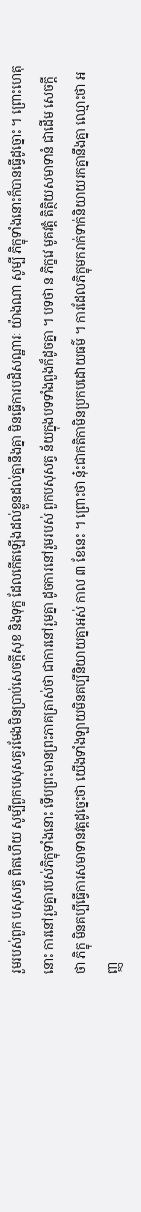រួមរបស់ពួក បសុសត្វ ពិតហើយ សូម្បីពួកបសុសត្វរមែងមិនប្រាប់សេចក្តីសុខ និងទុក្ខ ដែលកើតឡើងដល់ខ្លួនដល់គ្នានឹងគ្នា មិនធ្វើការបដិសណ្ឋារៈ យ៉ាងណា សូម្បី ភិក្ខុទាំងនោះក៏បានធ្វើដូច្នោះ ។ ព្រោះហេតុនោះ ការនៅរួមគ្នារបស់ភិក្ខុទាំងនោះ ទើបព្រះមានព្រះភាគត្រាស់ថា ជាការនៅរួមគ្នា ដូចការនៅរួមរបស់ ពួកបសុសត្វ ន័យក្នុងបទទាំងពួងក៏ដូចគ្នា ។ បទថា ន ភិក្ខវេ មូគវត្តំ តិត្ថិយសមាទានំ ជាដើម សេចក្តីថា ភិក្ខុ មិនគប្បីធ្វើការសមាទានវត្តដូច្នេះថា យើងទាំងឡាយមិនគប្បីនិយាយគ្នាអស់ កាល ៣ ខែនេះ ។ ព្រោះថា នុ៎ះជាកតិកាមិនប្រកបដោយធម៌ ។ ការដែលភិក្ខុមករាក់ទាក់និយាយរកគ្នានឹងគ្នា ឈ្មោះថា អញ្ញ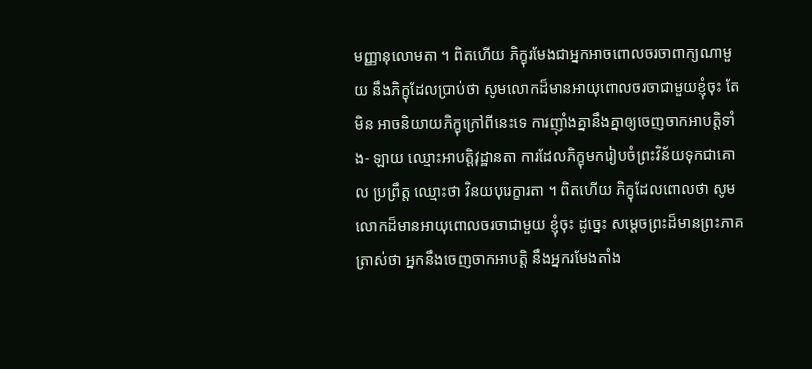មញ្ញានុលោមតា ។ ពិតហើយ ភិក្ខុរមែងជាអ្នកអាចពោលចរចាពាក្យណាមួយ នឹងភិក្ខុដែលប្រាប់ថា សូមលោកដ៏មានអាយុពោលចរចាជាមួយខ្ញុំចុះ តែមិន អាចនិយាយភិក្ខុក្រៅពីនេះទេ ការញ៉ាំងគ្នានឹងគ្នាឲ្យចេញចាកអាបត្តិទាំង- ឡាយ ឈ្មោះអាបត្តិវុដ្ឋានតា ការដែលភិក្ខុមករៀបចំព្រះវិន័យទុកជាគោល ប្រព្រឹត្ត ឈ្មោះថា វិនយបុរេក្ខារតា ។ ពិតហើយ ភិក្ខុដែលពោលថា សូមលោកដ៏មានអាយុពោលចរចាជាមួយ ខ្ញុំចុះ ដូច្នេះ សម្តេចព្រះដ៏មានព្រះភាគត្រាស់ថា អ្នកនឹងចេញចាកអាបត្តិ នឹងអ្នករមែងតាំង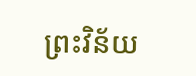ព្រះវិន័យ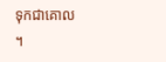ទុកជាគោល ។